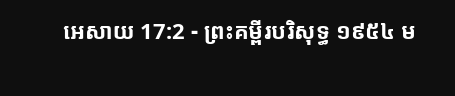អេសាយ 17:2 - ព្រះគម្ពីរបរិសុទ្ធ ១៩៥៤ ម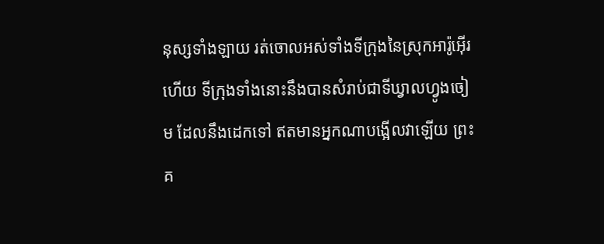នុស្សទាំងឡាយ រត់ចោលអស់ទាំងទីក្រុងនៃស្រុកអារ៉ូអ៊ើរហើយ ទីក្រុងទាំងនោះនឹងបានសំរាប់ជាទីឃ្វាលហ្វូងចៀម ដែលនឹងដេកទៅ ឥតមានអ្នកណាបង្អើលវាឡើយ ព្រះគ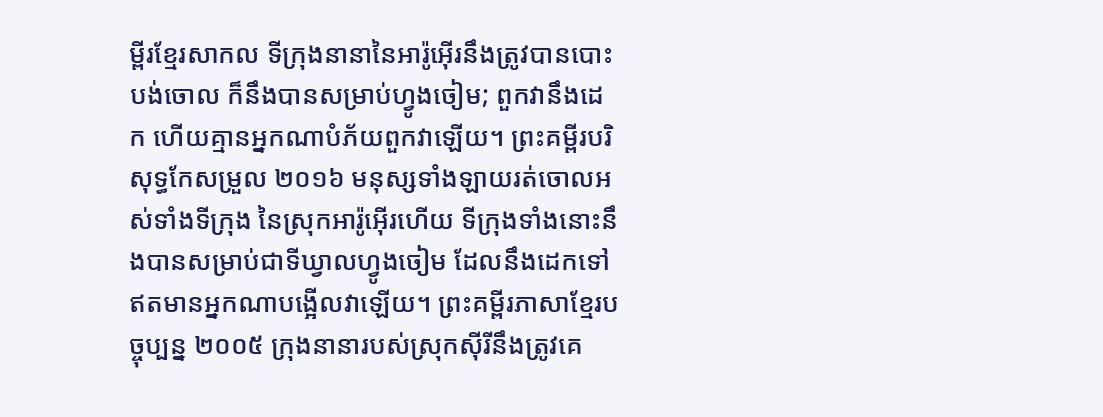ម្ពីរខ្មែរសាកល ទីក្រុងនានានៃអារ៉ូអ៊ើរនឹងត្រូវបានបោះបង់ចោល ក៏នឹងបានសម្រាប់ហ្វូងចៀម; ពួកវានឹងដេក ហើយគ្មានអ្នកណាបំភ័យពួកវាឡើយ។ ព្រះគម្ពីរបរិសុទ្ធកែសម្រួល ២០១៦ មនុស្សទាំងឡាយរត់ចោលអស់ទាំងទីក្រុង នៃស្រុកអារ៉ូអ៊ើរហើយ ទីក្រុងទាំងនោះនឹងបានសម្រាប់ជាទីឃ្វាលហ្វូងចៀម ដែលនឹងដេកទៅឥតមានអ្នកណាបង្អើលវាឡើយ។ ព្រះគម្ពីរភាសាខ្មែរបច្ចុប្បន្ន ២០០៥ ក្រុងនានារបស់ស្រុកស៊ីរីនឹងត្រូវគេ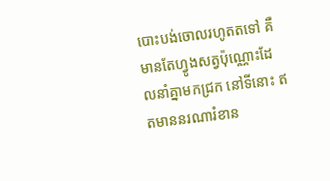បោះបង់ចោលរហូតតទៅ គឺមានតែហ្វូងសត្វប៉ុណ្ណោះដែលនាំគ្នាមកជ្រក នៅទីនោះ ឥតមាននរណារំខាន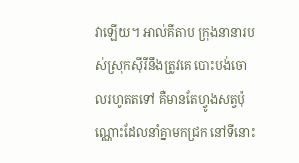វាឡើយ។ អាល់គីតាប ក្រុងនានារបស់ស្រុកស៊ីរីនឹងត្រូវគេ បោះបង់ចោលរហូតតទៅ គឺមានតែហ្វូងសត្វប៉ុណ្ណោះដែលនាំគ្នាមកជ្រក នៅទីនោះ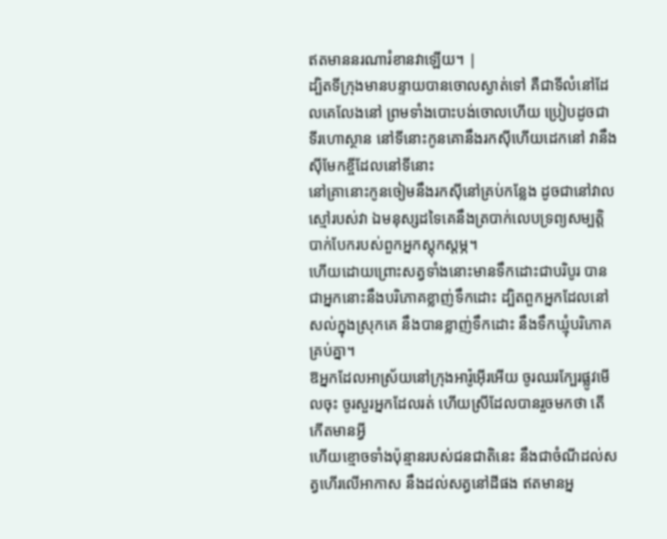ឥតមាននរណារំខានវាឡើយ។ |
ដ្បិតទីក្រុងមានបន្ទាយបានចោលស្ងាត់ទៅ គឺជាទីលំនៅដែលគេលែងនៅ ព្រមទាំងបោះបង់ចោលហើយ ប្រៀបដូចជាទីរហោស្ថាន នៅទីនោះកូនគោនឹងរកស៊ីហើយដេកនៅ វានឹងស៊ីមែកខ្ចីដែលនៅទីនោះ
នៅគ្រានោះកូនចៀមនឹងរកស៊ីនៅគ្រប់កន្លែង ដូចជានៅវាលស្មៅរបស់វា ឯមនុស្សដទៃគេនឹងត្របាក់លេបទ្រព្យសម្បត្តិបាក់បែករបស់ពួកអ្នកស្តុកស្តម្ភ។
ហើយដោយព្រោះសត្វទាំងនោះមានទឹកដោះជាបរិបូរ បានជាអ្នកនោះនឹងបរិភោគខ្លាញ់ទឹកដោះ ដ្បិតពួកអ្នកដែលនៅសល់ក្នុងស្រុកគេ នឹងបានខ្លាញ់ទឹកដោះ នឹងទឹកឃ្មុំបរិភោគគ្រប់គ្នា។
ឱអ្នកដែលអាស្រ័យនៅក្រុងអារ៉ូអ៊ើរអើយ ចូរឈរក្បែរផ្លូវមើលចុះ ចូរសួរអ្នកដែលរត់ ហើយស្រីដែលបានរួចមកថា តើកើតមានអ្វី
ហើយខ្មោចទាំងប៉ុន្មានរបស់ជនជាតិនេះ នឹងជាចំណីដល់សត្វហើរលើអាកាស នឹងដល់សត្វនៅដីផង ឥតមានអ្ន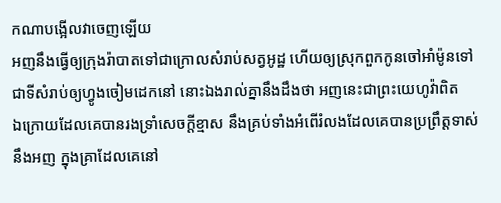កណាបង្អើលវាចេញឡើយ
អញនឹងធ្វើឲ្យក្រុងរ៉ាបាតទៅជាក្រោលសំរាប់សត្វអូដ្ឋ ហើយឲ្យស្រុកពួកកូនចៅអាំម៉ូនទៅជាទីសំរាប់ឲ្យហ្វូងចៀមដេកនៅ នោះឯងរាល់គ្នានឹងដឹងថា អញនេះជាព្រះយេហូវ៉ាពិត
ឯក្រោយដែលគេបានរងទ្រាំសេចក្ដីខ្មាស នឹងគ្រប់ទាំងអំពើរំលងដែលគេបានប្រព្រឹត្តទាស់នឹងអញ ក្នុងគ្រាដែលគេនៅ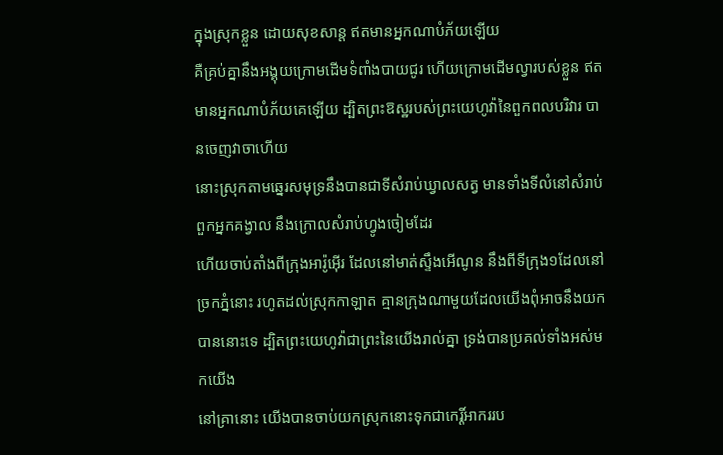ក្នុងស្រុកខ្លួន ដោយសុខសាន្ត ឥតមានអ្នកណាបំភ័យឡើយ
គឺគ្រប់គ្នានឹងអង្គុយក្រោមដើមទំពាំងបាយជូរ ហើយក្រោមដើមល្វារបស់ខ្លួន ឥតមានអ្នកណាបំភ័យគេឡើយ ដ្បិតព្រះឱស្ឋរបស់ព្រះយេហូវ៉ានៃពួកពលបរិវារ បានចេញវាចាហើយ
នោះស្រុកតាមឆ្នេរសមុទ្រនឹងបានជាទីសំរាប់ឃ្វាលសត្វ មានទាំងទីលំនៅសំរាប់ពួកអ្នកគង្វាល នឹងក្រោលសំរាប់ហ្វូងចៀមដែរ
ហើយចាប់តាំងពីក្រុងអារ៉ូអ៊ើរ ដែលនៅមាត់ស្ទឹងអើណូន នឹងពីទីក្រុង១ដែលនៅច្រកភ្នំនោះ រហូតដល់ស្រុកកាឡាត គ្មានក្រុងណាមួយដែលយើងពុំអាចនឹងយកបាននោះទេ ដ្បិតព្រះយេហូវ៉ាជាព្រះនៃយើងរាល់គ្នា ទ្រង់បានប្រគល់ទាំងអស់មកយើង
នៅគ្រានោះ យើងបានចាប់យកស្រុកនោះទុកជាកេរ្តិ៍អាកររប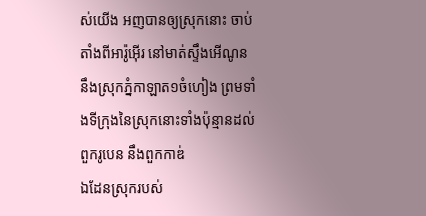ស់យើង អញបានឲ្យស្រុកនោះ ចាប់តាំងពីអារ៉ូអ៊ើរ នៅមាត់ស្ទឹងអើណូន នឹងស្រុកភ្នំកាឡាត១ចំហៀង ព្រមទាំងទីក្រុងនៃស្រុកនោះទាំងប៉ុន្មានដល់ពួករូបេន នឹងពួកកាឌ់
ឯដែនស្រុករបស់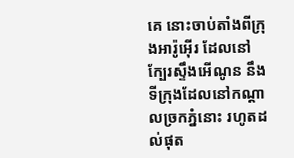គេ នោះចាប់តាំងពីក្រុងអារ៉ូអ៊ើរ ដែលនៅក្បែរស្ទឹងអើណូន នឹងទីក្រុងដែលនៅកណ្តាលច្រកភ្នំនោះ រហូតដល់ផុត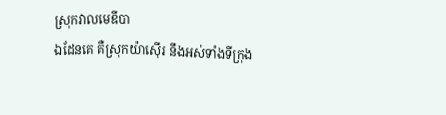ស្រុកវាលមេឌីបា
ឯដែនគេ គឺស្រុកយ៉ាស៊ើរ នឹងអស់ទាំងទីក្រុង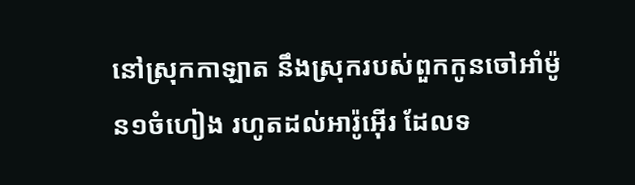នៅស្រុកកាឡាត នឹងស្រុករបស់ពួកកូនចៅអាំម៉ូន១ចំហៀង រហូតដល់អារ៉ូអ៊ើរ ដែលទ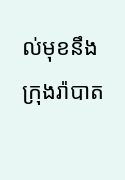ល់មុខនឹងក្រុងរ៉ាបាត